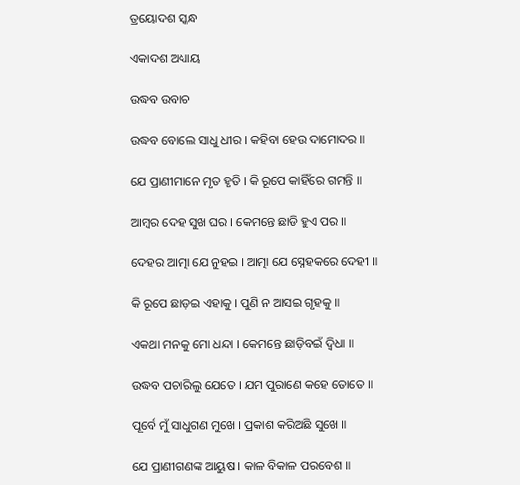ତ୍ରୟୋଦଶ ସ୍କନ୍ଧ

ଏକାଦଶ ଅଧ୍ୟାୟ

ଉଦ୍ଧବ ଉବାଚ

ଉଦ୍ଧବ ବୋଲେ ସାଧୁ ଧୀର । କହିବା ହେଉ ଦାମୋଦର ॥

ଯେ ପ୍ରାଣୀମାନେ ମୃତ ହୃତି । କି ରୂପେ କାହିଁରେ ଗମନ୍ତି ॥

ଆମ୍ବର ଦେହ ସୁଖ ଘର । କେମନ୍ତେ ଛାଡି ହୁଏ ପର ॥

ଦେହର ଆତ୍ମା ଯେ ନୁହଇ । ଆତ୍ମା ଯେ ସ୍ନେହକରେ ଦେହୀ ॥

କି ରୂପେ ଛାଡ଼ଇ ଏହାକୁ । ପୁଣି ନ ଆସଇ ଗୃହକୁ ॥

ଏକଥା ମନକୁ ମୋ ଧନ୍ଦା । କେମନ୍ତେ ଛାଡ଼ିବଇଁ ଦ୍ଵିଧା ॥

ଉଦ୍ଧବ ପଚାରିଲୁ ଯେତେ । ଯମ ପୁରାଣେ କହେ ତୋତେ ॥

ପୂର୍ବେ ମୁଁ ସାଧୁଗଣ ମୁଖେ । ପ୍ରକାଶ କରିଅଛି ସୁଖେ ॥

ଯେ ପ୍ରାଣୀଗଣଙ୍କ ଆୟୁଷ । କାଳ ବିକାଳ ପରବେଶ ॥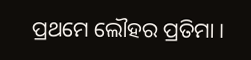ପ୍ରଥମେ ଲୌହର ପ୍ରତିମା ।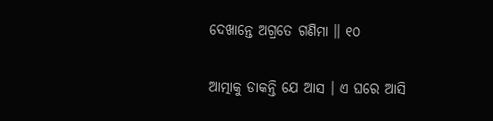ଦେଖାନ୍ତେ ଅଗ୍ରତେ ଗଣିମା ॥ ୧୦

ଆତ୍ମାକୁ ଡାକନ୍ତି ଯେ ଆସ । ଏ ଘରେ ଆସି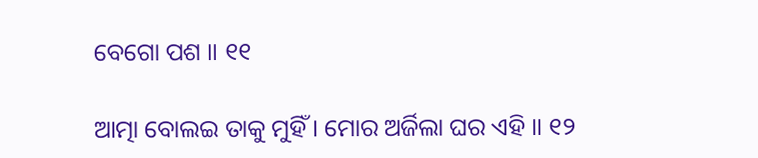ବେଗୋ ପଶ ॥ ୧୧

ଆତ୍ମା ବୋଲଇ ତାକୁ ମୁହିଁ । ମୋର ଅର୍ଜିଲା ଘର ଏହି ॥ ୧୨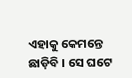ଏହାକୁ କେମନ୍ତେ ଛାଡ଼ିବି । ସେ ଘଟେ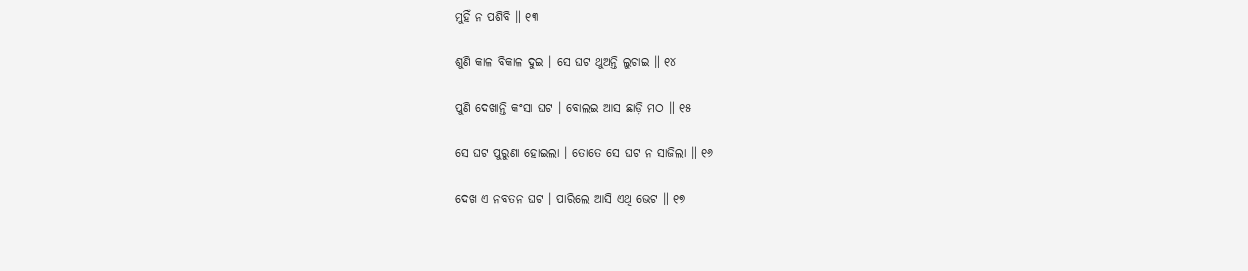ମୁହିଁ ନ ପଶିବି ॥ ୧୩

ଶୁଣି କାଳ ବିକାଳ ଦୁଇ । ସେ ଘଟ ଥୁଅନ୍ତି ଲୁଚାଇ ॥ ୧୪

ପୁଣି ଦେଖାନ୍ତି କଂସା ଘଟ । ବୋଲଇ ଆସ ଛାଡ଼ି ମଠ ॥ ୧୫

ସେ ଘଟ ପୁରୁଣା ହୋଇଲା । ତୋତେ ସେ ଘଟ ନ ସାଜିଲା ॥ ୧୬

ଦେଖ ଏ ନବତନ ଘଟ । ପାରିଲେ ଆସି ଏଥି ଭେଟ ॥ ୧୭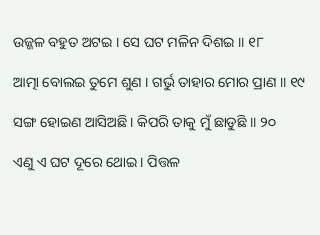ଉଜ୍ଜଳ ବହୁତ ଅଟଇ । ସେ ଘଟ ମଳିନ ଦିଶଇ ॥ ୧୮

ଆତ୍ମା ବୋଲଇ ତୁମେ ଶୁଣ । ଗର୍ଭୁ ତାହାର ମୋର ପ୍ରାଣ ॥ ୧୯

ସଙ୍ଗ ହୋଇଣ ଆସିଅଛି । କିପରି ତାକୁ ମୁଁ ଛାଡୁଛି ॥ ୨୦

ଏଣୁ ଏ ଘଟ ଦୂରେ ଥୋଇ । ପିତ୍ତଳ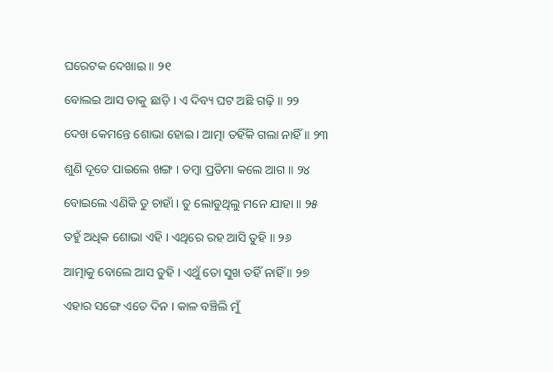ଘରେଟକ ଦେଖାଇ ॥ ୨୧

ବୋଲଇ ଆସ ତାକୁ ଛାଡ଼ି । ଏ ଦିବ୍ୟ ଘଟ ଅଛି ଗଢ଼ି ॥ ୨୨

ଦେଖ କେମନ୍ତେ ଶୋଭା ହୋଇ । ଆତ୍ମା ତହିଁକି ଗଲା ନାହିଁ ॥ ୨୩

ଶୁଣି ଦୂତେ ପାଇଲେ ଖଙ୍ଗ । ତମ୍ବା ପ୍ରତିମା କଲେ ଆଗ ॥ ୨୪

ବୋଇଲେ ଏଣିକି ତୁ ଚାହାଁ । ତୁ ଲୋଡୁଥିଲୁ ମନେ ଯାହା ॥ ୨୫

ତହୁଁ ଅଧିକ ଶୋଭା ଏହି । ଏଥିରେ ରହ ଆସି ତୁହି ॥ ୨୬

ଆତ୍ମାକୁ ବୋଲେ ଆସ ତୁହି । ଏଥୁଁ ତୋ ସୁଖ ତହିଁ ନାହିଁ ॥ ୨୭

ଏହାର ସଙ୍ଗେ ଏତେ ଦିନ । କାଳ ବଞ୍ଚିଲି ମୁଁ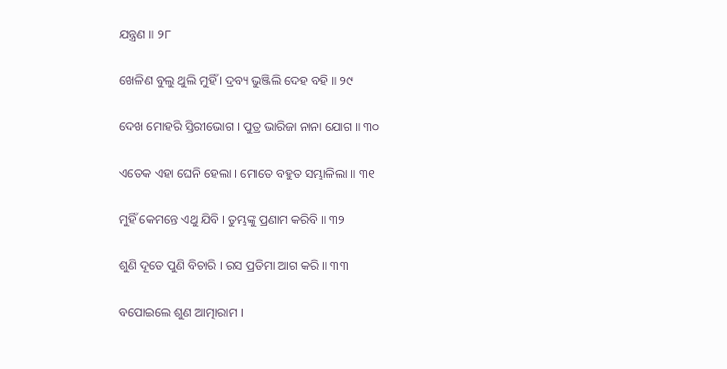ଯନ୍ତ୍ରଣ ॥ ୨୮

ଖେଳିଣ ବୁଲୁ ଥୁଲି ମୁହିଁ । ଦ୍ରବ୍ୟ ଭୁଞ୍ଜିଲି ଦେହ ବହି ॥ ୨୯

ଦେଖ ମୋହରି ସ୍ତିରୀଭୋଗ । ପୁତ୍ର ଭାରିଜା ନାନା ଯୋଗ ॥ ୩୦

ଏତେକ ଏହା ଘେନି ହେଲା । ମୋତେ ବହୁତ ସମ୍ଭାଳିଲା ॥ ୩୧

ମୁହିଁ କେମନ୍ତେ ଏଥୁ ଯିବି । ତୁମ୍ଭଙ୍କୁ ପ୍ରଣାମ କରିବି ॥ ୩୨

ଶୁଣି ଦୂତେ ପୁଣି ବିଚାରି । ରସ ପ୍ରତିମା ଆଗ କରି ॥ ୩୩

ବପୋଇଲେ ଶୁଣ ଆତ୍ମାରାମ ।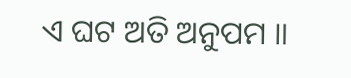ଏ ଘଟ ଅତି ଅନୁପମ ॥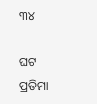୩୪

ଘଟ ପ୍ରତିମା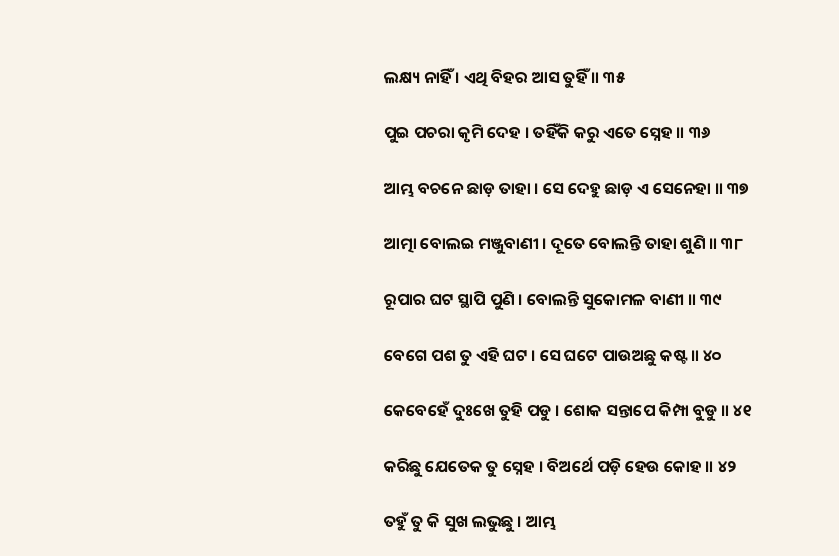ଲକ୍ଷ୍ୟ ନାହିଁ । ଏଥି ବିହର ଆସ ତୁହିଁ ॥ ୩୫

ପୁଇ ପଚରା କୃମି ଦେହ । ତହିଁକି କରୁ ଏତେ ସ୍ନେହ ॥ ୩୬

ଆମ୍ଭ ବଚନେ ଛାଡ଼ ତାହା । ସେ ଦେହୁ ଛାଡ଼ ଏ ସେନେହା ॥ ୩୭

ଆତ୍ମା ବୋଲଇ ମଞ୍ଜୁବାଣୀ । ଦୂତେ ବୋଲନ୍ତି ତାହା ଶୁଣି ॥ ୩୮

ରୂପାର ଘଟ ସ୍ଥାପି ପୁଣି । ବୋଲନ୍ତି ସୁକୋମଳ ବାଣୀ ॥ ୩୯

ବେଗେ ପଶ ତୁ ଏହି ଘଟ । ସେ ଘଟେ ପାଉଅଛୁ କଷ୍ଟ ॥ ୪୦

କେବେହେଁ ଦୁଃଖେ ତୁହି ପଡୁ । ଶୋକ ସନ୍ତାପେ କିମ୍ପା ବୁଡୁ ॥ ୪୧

କରିଛୁ ଯେତେକ ତୁ ସ୍ନେହ । ବିଅର୍ଥେ ପଡ଼ି ହେଉ କୋହ ॥ ୪୨

ତହୁଁ ତୁ କି ସୁଖ ଲଭୁଛୁ । ଆମ୍ଭ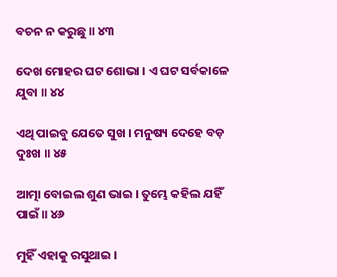ବଚନ ନ କରୁଛୁ ॥ ୪୩

ଦେଖ ମୋହର ଘଟ ଶୋଭା । ଏ ଘଟ ସର୍ବକାଳେ ଯୁବା ॥ ୪୪

ଏଥି ପାଇବୁ ଯେତେ ସୁଖ । ମନୁଷ୍ୟ ଦେହେ ବଡ଼ ଦୁଃଖ ॥ ୪୫

ଆତ୍ମା ବୋଇଲ ଶୁଣ ଭାଇ । ତୁମ୍ଭେ କହିଲ ଯହିଁ ପାଇଁ ॥ ୪୬

ମୁହିଁ ଏହାକୁ ରସୁଥାଇ ।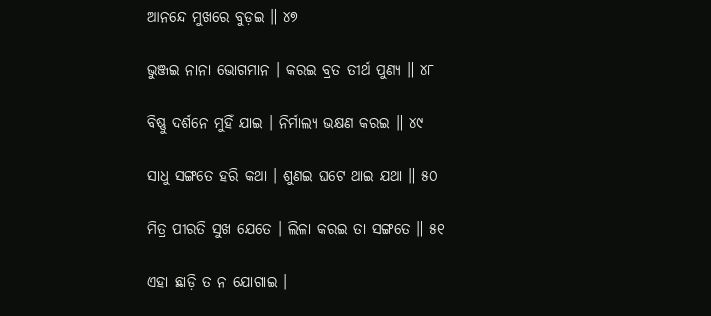ଆନନ୍ଦେ ମୁଖରେ ବୁଡ଼ଇ ॥ ୪୭

ଭୁଞ୍ଜଇ ନାନା ଭୋଗମାନ । କରଇ ବ୍ରତ ତୀର୍ଥ ପୁଣ୍ୟ ॥ ୪୮

ବିଷ୍ଣୁ ଦର୍ଶନେ ମୁହିଁ ଯାଇ । ନିର୍ମାଲ୍ୟ ଭକ୍ଷଣ କରଇ ॥ ୪୯

ସାଧୁ ସଙ୍ଗତେ ହରି କଥା । ଶୁଣଇ ଘଟେ ଥାଇ ଯଥା ॥ ୫୦

ମିତ୍ର ପୀରତି ସୁଖ ଯେତେ । ଲିଳା କରଇ ତା ସଙ୍ଗତେ ॥ ୫୧

ଏହା ଛାଡ଼ି ତ ନ ଯୋଗାଇ ।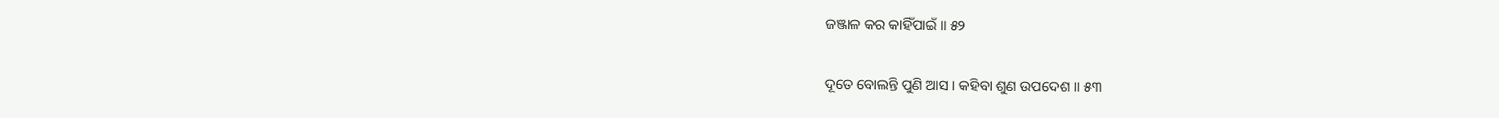ଜଞ୍ଜାଳ କର କାହିଁପାଇଁ ॥ ୫୨

ଦୂତେ ବୋଲନ୍ତି ପୁଣି ଆସ । କହିବା ଶୁଣ ଉପଦେଶ ॥ ୫୩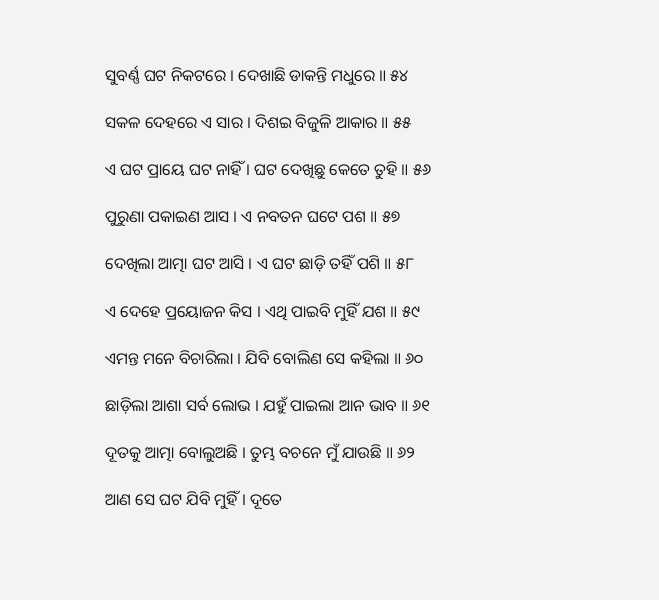ସୁବର୍ଣ୍ଣ ଘଟ ନିକଟରେ । ଦେଖାଛି ଡାକନ୍ତି ମଧୁରେ ॥ ୫୪

ସକଳ ଦେହରେ ଏ ସାର । ଦିଶଇ ବିଜୁଳି ଆକାର ॥ ୫୫

ଏ ଘଟ ପ୍ରାୟେ ଘଟ ନାହିଁ । ଘଟ ଦେଖିଛୁ କେତେ ତୁହି ॥ ୫୬

ପୁରୁଣା ପକାଇଣ ଆସ । ଏ ନବତନ ଘଟେ ପଶ ॥ ୫୭

ଦେଖିଲା ଆତ୍ମା ଘଟ ଆସି । ଏ ଘଟ ଛାଡ଼ି ତହିଁ ପଶି ॥ ୫୮

ଏ ଦେହେ ପ୍ରୟୋଜନ କିସ । ଏଥି ପାଇବି ମୁହିଁ ଯଶ ॥ ୫୯

ଏମନ୍ତ ମନେ ବିଚାରିଲା । ଯିବି ବୋଲିଣ ସେ କହିଲା ॥ ୬୦

ଛାଡ଼ିଲା ଆଶା ସର୍ବ ଲୋଭ । ଯହୁଁ ପାଇଲା ଆନ ଭାବ ॥ ୬୧

ଦୂତକୁ ଆତ୍ମା ବୋଲୁଅଛି । ତୁମ୍ଭ ବଚନେ ମୁଁ ଯାଉଛି ॥ ୬୨

ଆଣ ସେ ଘଟ ଯିବି ମୁହିଁ । ଦୂତେ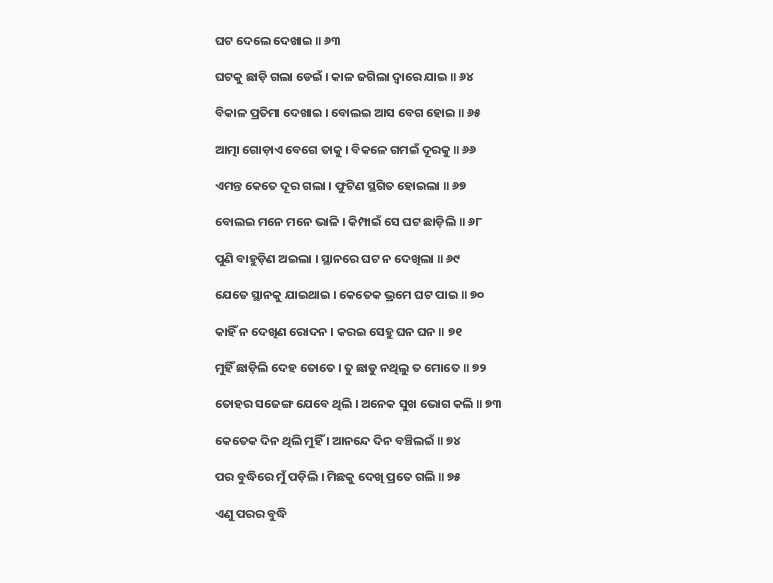ଘଟ ଦେଲେ ଦେଖାଇ ॥ ୬୩

ଘଟକୁ ଛାଡ଼ି ଗଲା ଡେଇଁ । କାଳ ଜଗିଲା ଦ୍ଵାରେ ଯାଇ ॥ ୬୪

ବିକାଳ ପ୍ରତିମା ଦେଖାଇ । ବୋଲଇ ଆସ ବେଗ ହୋଇ ॥ ୬୫

ଆତ୍ମା ଗୋଡ଼ାଏ ବେଗେ ତାକୁ । ବିକଳେ ଗମଇଁ ଦୂରକୁ ॥ ୬୬

ଏମନ୍ତ କେତେ ଦୂର ଗଲା । ଫୁଟିଣ ସ୍ଥଗିତ ହୋଇଲା ॥ ୬୭

ବୋଲଇ ମନେ ମନେ ଭାଳି । କିମ୍ପାଇଁ ସେ ଘଟ ଛାଡ଼ିଲି ॥ ୬୮

ପୁଣି ବାହୁଡ଼ିଣ ଅଇଲା । ସ୍ଥାନରେ ଘଟ ନ ଦେଖିଲା ॥ ୬୯

ଯେତେ ସ୍ଥାନକୁ ଯାଇଥାଇ । କେତେକ ଭ୍ରମେ ଘଟ ପାଇ ॥ ୭୦

କାହିଁ ନ ଦେଖିଣ ରୋଦନ । କରଇ ସେହୁ ଘନ ଘନ ॥ ୭୧

ମୁହିଁ ଛାଡ଼ିଲି ଦେହ ତୋତେ । ତୁ ଛାଡୁ ନଥିଲୁ ତ ମୋତେ ॥ ୭୨

ତୋହର ସଜେଙ୍ଗ ଯେବେ ଥିଲି । ଅନେକ ସୁଖ ଭୋଗ କଲି ॥ ୭୩

କେତେକ ଦିନ ଥିଲି ମୁହିଁ । ଆନନ୍ଦେ ଦିନ ବଞ୍ଚିଲଇଁ ॥ ୭୪

ପର ବୁଦ୍ଧିରେ ମୁଁ ପଡ଼ିଲି । ମିଛକୁ ଦେଖି ପ୍ରତେ ଗଲି ॥ ୭୫

ଏଣୁ ପରର ବୁଦ୍ଧି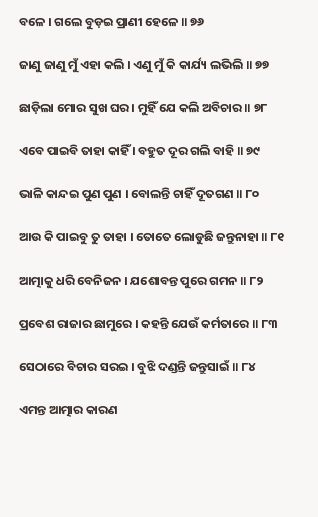ବଳେ । ଗଲେ ବୁଡ଼ଇ ପ୍ରାଣୀ ହେଳେ ॥ ୭୬

ଜାଣୁ ଜାଣୁ ମୁଁ ଏହା କଲି । ଏଣୁ ମୁଁ କି କାର୍ଯ୍ୟ ଲଭିଲି ॥ ୭୭

ଛାଡ଼ିଲା ମୋର ସୁଖ ଘର । ମୁହିଁ ଯେ କଲି ଅବିଚାର ॥ ୭୮

ଏବେ ପାଇବି ତାହା କାହିଁ । ବହୁତ ଦୂର ଗଲି ବାହି ॥ ୭୯

ଭାଳି କାନ୍ଦଇ ପୁଣ ପୁଣ । ବୋଲନ୍ତି ଚାହିଁ ଦୂତଗଣ ॥ ୮୦

ଆଉ କି ପାଇବୁ ତୁ ତାହା । ତୋତେ ଲୋଡୁଛି ଜନ୍ତୁନାହା ॥ ୮୧

ଆତ୍ମାକୁ ଧରି ବେନିଜନ । ଯଶୋବନ୍ତ ପୁରେ ଗମନ ॥ ୮୨

ପ୍ରବେଶ ରାଜାର ଛାମୁରେ । କହନ୍ତି ଯେଉଁ କର୍ମତାରେ ॥ ୮୩

ସେଠାରେ ବିଚାର ସରଇ । ବୁଝି ଦଣ୍ଡନ୍ତି ଜନ୍ତୁସାଇଁ ॥ ୮୪

ଏମନ୍ତ ଆତ୍ମାର କାରଣ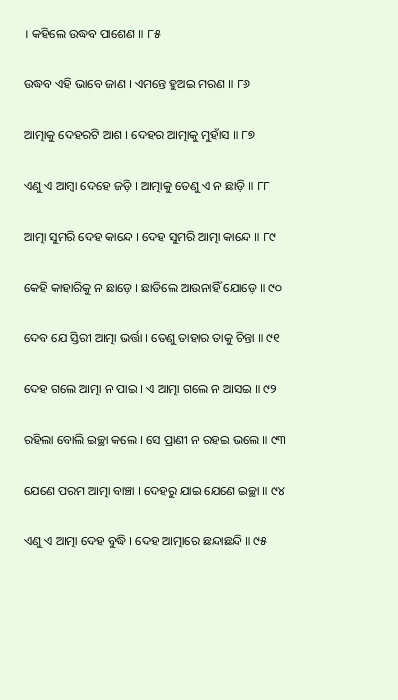। କହିଲେ ଉଦ୍ଧବ ପାଶେଣ ॥ ୮୫

ଉଦ୍ଧବ ଏହି ଭାବେ ଜାଣ । ଏମନ୍ତେ ହୁଅଇ ମରଣ ॥ ୮୬

ଆତ୍ମାକୁ ଦେହରଟି ଆଶ । ଦେହର ଆତ୍ମାକୁ ମୁହାଁସ ॥ ୮୭

ଏଣୁ ଏ ଆମ୍ବା ଦେହେ ଜଡ଼ି । ଆତ୍ମାକୁ ତେଣୁ ଏ ନ ଛାଡ଼ି ॥ ୮୮

ଆତ୍ମା ସୁମରି ଦେହ କାନ୍ଦେ । ଦେହ ସୁମରି ଆତ୍ମା କାନ୍ଦେ ॥ ୮୯

କେହି କାହାରିକୁ ନ ଛାଡ଼େ । ଛାଡିଲେ ଆଉନାହିଁ ଯୋଡ଼େ ॥ ୯୦

ଦେବ ଯେ ସ୍ତିରୀ ଆତ୍ମା ଭର୍ତ୍ତା । ତେଣୁ ତାହାର ତାକୁ ଚିନ୍ତା ॥ ୯୧

ଦେହ ଗଲେ ଆତ୍ମା ନ ପାଇ । ଏ ଆତ୍ମା ଗଲେ ନ ଆସଇ ॥ ୯୨

ରହିଲା ବୋଲି ଇଚ୍ଛା କଲେ । ସେ ପ୍ରାଣୀ ନ ରହଇ ଭଲେ ॥ ୯୩

ଯେଣେ ପରମ ଆତ୍ମା ବାଞ୍ଚା । ଦେହରୁ ଯାଇ ଯେଣେ ଇଚ୍ଛା ॥ ୯୪

ଏଣୁ ଏ ଆତ୍ମା ଦେହ ବୁଦ୍ଧି । ଦେହ ଆତ୍ମାରେ ଛନ୍ଦାଛନ୍ଦି ॥ ୯୫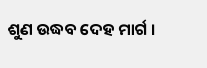ଶୁଣ ଉଦ୍ଧବ ଦେହ ମାର୍ଗ ।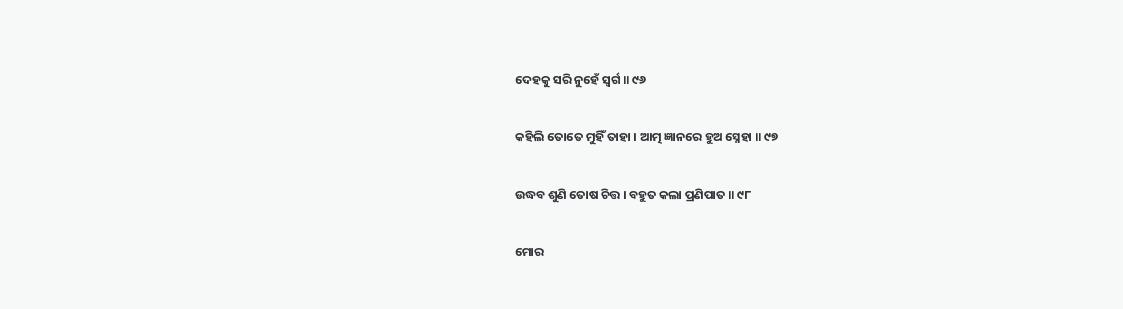ଦେହକୁ ସରି ନୁହେଁ ସ୍ଵର୍ଗ ॥ ୯୬

କହିଲି ତୋତେ ମୁହିଁ ତାହା । ଆତ୍ମ ଜ୍ଞାନରେ ହୁଅ ସ୍ନେହା ॥ ୯୭

ଉଦ୍ଧବ ଶୁଣି ତୋଷ ଚିତ୍ତ । ବହୁତ କଲା ପ୍ରଣିପାତ ॥ ୯୮

ମୋର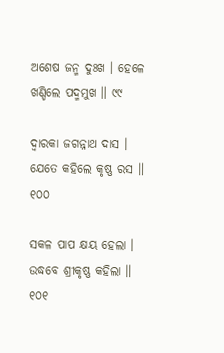ଅଶେଷ ଜନ୍ମ ଦୁଃଖ । ହେଳେ ଖଣ୍ଡିଲେ ପଦ୍ମମୁଖ ॥ ୯୯

ଦ୍ବାରକା ଜଗନ୍ନାଥ ଦାସ । ଯେତେ କହିଲେ କୃଷ୍ଣ ରସ ॥ ୧୦୦

ସକଳ ପାପ କ୍ଷୟ ହେଲା । ଉଦ୍ଧବେ ଶ୍ରୀକୃଷ୍ଣ କହିଲା ॥ ୧୦୧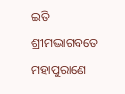ଇତି ଶ୍ରୀମଦ୍ଭାଗବତେ ମହାପୁରାଣେ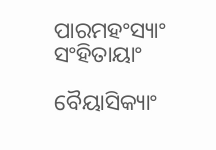ପାରମହଂସ୍ୟାଂ ସଂହିତାୟାଂ

ବୈୟାସିକ୍ୟାଂ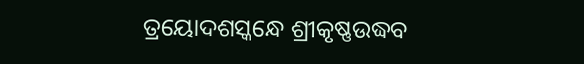ତ୍ରୟୋଦଶସ୍କନ୍ଧେ ଶ୍ରୀକୃଷ୍ଣଉଦ୍ଧବ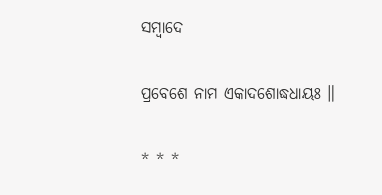ସମ୍ବାଦେ

ପ୍ରବେଶେ ନାମ ଏକାଦଶୋଦ୍ଧଧାୟଃ ॥

* * *